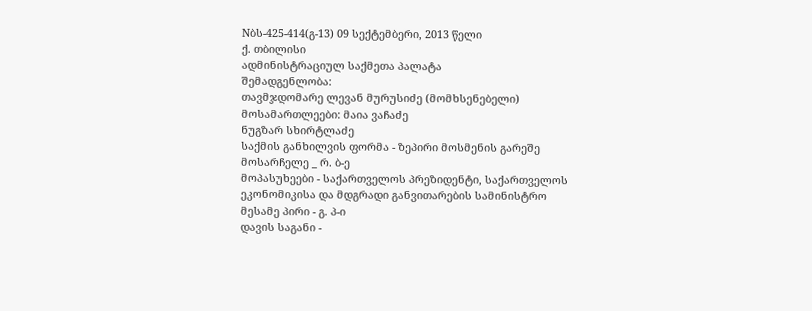Nბს-425-414(გ-13) 09 სექტემბერი, 2013 წელი
ქ. თბილისი
ადმინისტრაციულ საქმეთა პალატა
შემადგენლობა:
თავმჯდომარე ლევან მურუსიძე (მომხსენებელი)
მოსამართლეები: მაია ვაჩაძე
ნუგზარ სხირტლაძე
საქმის განხილვის ფორმა - ზეპირი მოსმენის გარეშე
მოსარჩელე _ რ. ბ-ე
მოპასუხეები - საქართველოს პრეზიდენტი, საქართველოს ეკონომიკისა და მდგრადი განვითარების სამინისტრო
მესამე პირი - გ. პ-ი
დავის საგანი -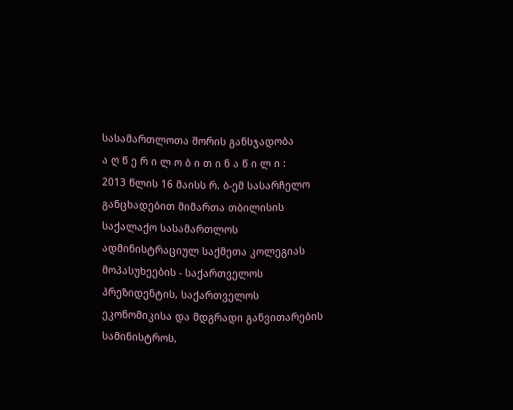სასამართლოთა შორის განსჯადობა
ა ღ წ ე რ ი ლ ო ბ ი თ ი ნ ა წ ი ლ ი :
2013 წლის 16 მაისს რ. ბ-ემ სასარჩელო განცხადებით მიმართა თბილისის საქალაქო სასამართლოს ადმინისტრაციულ საქმეთა კოლეგიას მოპასუხეების - საქართველოს პრეზიდენტის, საქართველოს ეკონომიკისა და მდგრადი განვითარების სამინისტროს,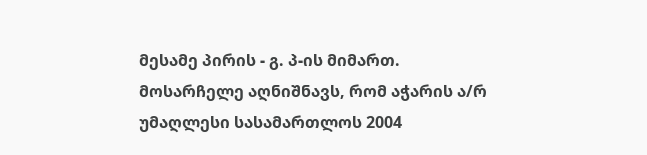მესამე პირის - გ. პ-ის მიმართ.
მოსარჩელე აღნიშნავს, რომ აჭარის ა/რ უმაღლესი სასამართლოს 2004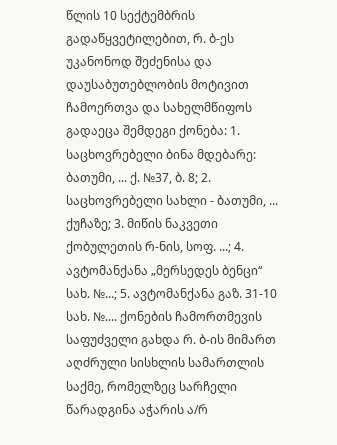წლის 10 სექტემბრის გადაწყვეტილებით, რ. ბ-ეს უკანონოდ შეძენისა და დაუსაბუთებლობის მოტივით ჩამოერთვა და სახელმწიფოს გადაეცა შემდეგი ქონება: 1. საცხოვრებელი ბინა მდებარე: ბათუმი, ... ქ. №37, ბ. 8; 2. საცხოვრებელი სახლი - ბათუმი, ... ქუჩაზე; 3. მიწის ნაკვეთი ქობულეთის რ-ნის, სოფ. ...; 4. ავტომანქანა „მერსედეს ბენცი“ სახ. №...; 5. ავტომანქანა გაზ. 31-10 სახ. №.... ქონების ჩამორთმევის საფუძველი გახდა რ. ბ-ის მიმართ აღძრული სისხლის სამართლის საქმე, რომელზეც სარჩელი წარადგინა აჭარის ა/რ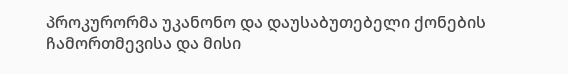პროკურორმა უკანონო და დაუსაბუთებელი ქონების ჩამორთმევისა და მისი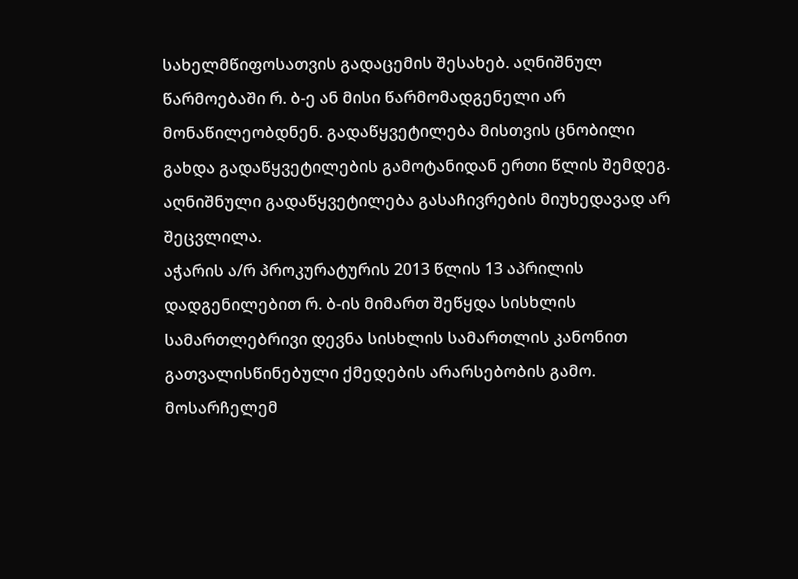სახელმწიფოსათვის გადაცემის შესახებ. აღნიშნულ წარმოებაში რ. ბ-ე ან მისი წარმომადგენელი არ მონაწილეობდნენ. გადაწყვეტილება მისთვის ცნობილი გახდა გადაწყვეტილების გამოტანიდან ერთი წლის შემდეგ. აღნიშნული გადაწყვეტილება გასაჩივრების მიუხედავად არ შეცვლილა.
აჭარის ა/რ პროკურატურის 2013 წლის 13 აპრილის დადგენილებით რ. ბ-ის მიმართ შეწყდა სისხლის სამართლებრივი დევნა სისხლის სამართლის კანონით გათვალისწინებული ქმედების არარსებობის გამო.
მოსარჩელემ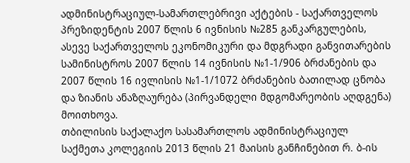ადმინისტრაციულ-სამართლებრივი აქტების - საქართველოს პრეზიდენტის 2007 წლის 6 ივნისის №285 განკარგულების, ასევე საქართველოს ეკონომიკური და მდგრადი განვითარების სამინისტროს 2007 წლის 14 ივნისის №1-1/906 ბრძანების და 2007 წლის 16 ივლისის №1-1/1072 ბრძანების ბათილად ცნობა და ზიანის ანაზღაურება (პირვანდელი მდგომარეობის აღდგენა) მოითხოვა.
თბილისის საქალაქო სასამართლოს ადმინისტრაციულ საქმეთა კოლეგიის 2013 წლის 21 მაისის განჩინებით რ. ბ-ის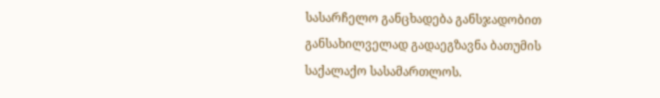სასარჩელო განცხადება განსჯადობით განსახილველად გადაეგზავნა ბათუმის საქალაქო სასამართლოს.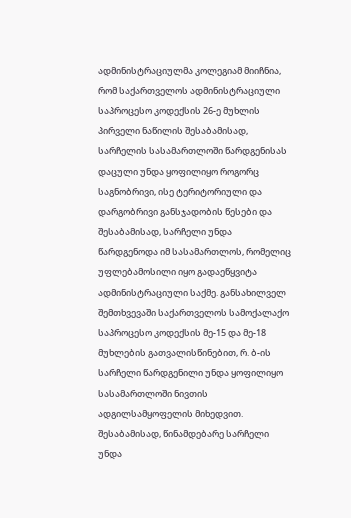ადმინისტრაციულმა კოლეგიამ მიიჩნია, რომ საქართველოს ადმინისტრაციული საპროცესო კოდექსის 26-ე მუხლის პირველი ნაწილის შესაბამისად, სარჩელის სასამართლოში წარდგენისას დაცული უნდა ყოფილიყო როგორც საგნობრივი, ისე ტერიტორიული და დარგობრივი განსჯადობის წესები და შესაბამისად, სარჩელი უნდა წარდგენოდა იმ სასამართლოს, რომელიც უფლებამოსილი იყო გადაეწყვიტა ადმინისტრაციული საქმე. განსახილველ შემთხვევაში საქართველოს სამოქალაქო საპროცესო კოდექსის მე-15 და მე-18 მუხლების გათვალისწინებით, რ. ბ-ის სარჩელი წარდგენილი უნდა ყოფილიყო სასამართლოში ნივთის ადგილსამყოფელის მიხედვით. შესაბამისად, წინამდებარე სარჩელი უნდა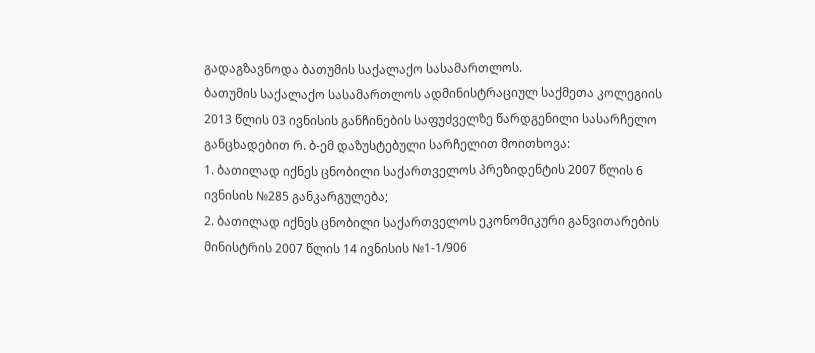გადაგზავნოდა ბათუმის საქალაქო სასამართლოს.
ბათუმის საქალაქო სასამართლოს ადმინისტრაციულ საქმეთა კოლეგიის 2013 წლის 03 ივნისის განჩინების საფუძველზე წარდგენილი სასარჩელო განცხადებით რ. ბ-ემ დაზუსტებული სარჩელით მოითხოვა:
1. ბათილად იქნეს ცნობილი საქართველოს პრეზიდენტის 2007 წლის 6 ივნისის №285 განკარგულება;
2. ბათილად იქნეს ცნობილი საქართველოს ეკონომიკური განვითარების მინისტრის 2007 წლის 14 ივნისის №1-1/906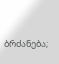ბრძანება;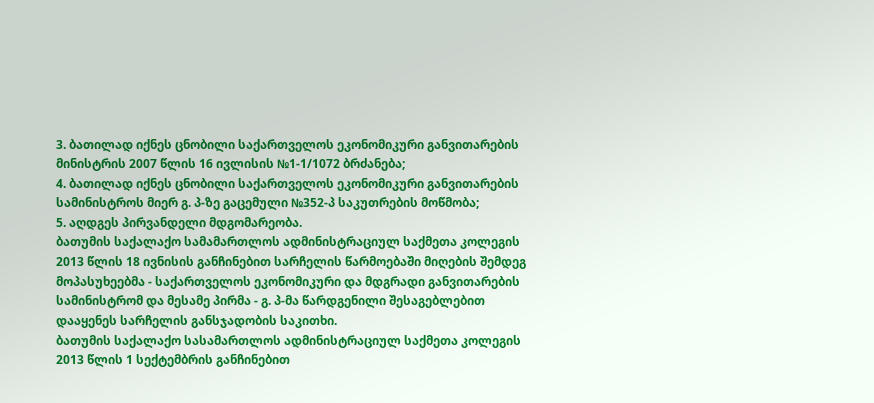3. ბათილად იქნეს ცნობილი საქართველოს ეკონომიკური განვითარების მინისტრის 2007 წლის 16 ივლისის №1-1/1072 ბრძანება;
4. ბათილად იქნეს ცნობილი საქართველოს ეკონომიკური განვითარების სამინისტროს მიერ გ. პ-ზე გაცემული №352-პ საკუთრების მოწმობა;
5. აღდგეს პირვანდელი მდგომარეობა.
ბათუმის საქალაქო სამამართლოს ადმინისტრაციულ საქმეთა კოლეგის 2013 წლის 18 ივნისის განჩინებით სარჩელის წარმოებაში მიღების შემდეგ მოპასუხეებმა - საქართველოს ეკონომიკური და მდგრადი განვითარების სამინისტრომ და მესამე პირმა - გ. პ-მა წარდგენილი შესაგებლებით დააყენეს სარჩელის განსჯადობის საკითხი.
ბათუმის საქალაქო სასამართლოს ადმინისტრაციულ საქმეთა კოლეგის 2013 წლის 1 სექტემბრის განჩინებით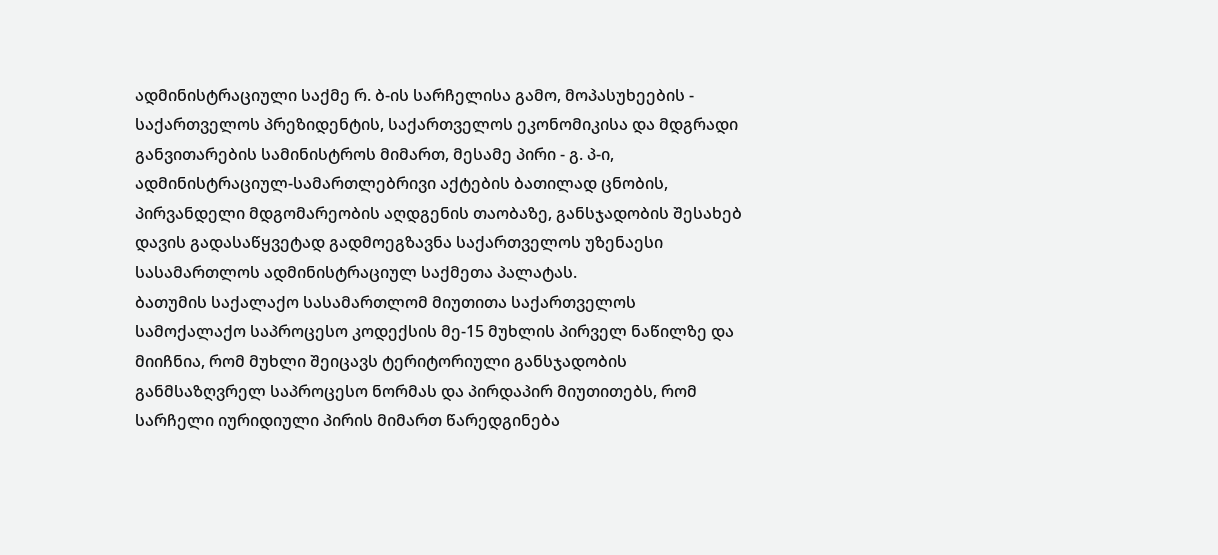ადმინისტრაციული საქმე რ. ბ-ის სარჩელისა გამო, მოპასუხეების - საქართველოს პრეზიდენტის, საქართველოს ეკონომიკისა და მდგრადი განვითარების სამინისტროს მიმართ, მესამე პირი - გ. პ-ი, ადმინისტრაციულ-სამართლებრივი აქტების ბათილად ცნობის, პირვანდელი მდგომარეობის აღდგენის თაობაზე, განსჯადობის შესახებ დავის გადასაწყვეტად გადმოეგზავნა საქართველოს უზენაესი სასამართლოს ადმინისტრაციულ საქმეთა პალატას.
ბათუმის საქალაქო სასამართლომ მიუთითა საქართველოს სამოქალაქო საპროცესო კოდექსის მე-15 მუხლის პირველ ნაწილზე და მიიჩნია, რომ მუხლი შეიცავს ტერიტორიული განსჯადობის განმსაზღვრელ საპროცესო ნორმას და პირდაპირ მიუთითებს, რომ სარჩელი იურიდიული პირის მიმართ წარედგინება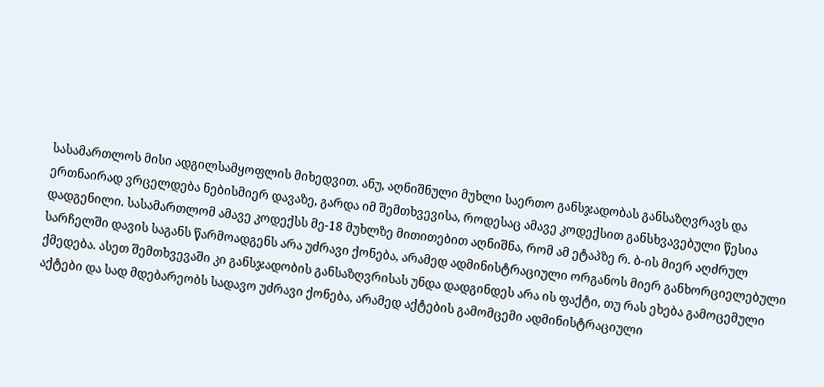სასამართლოს მისი ადგილსამყოფლის მიხედვით. ანუ, აღნიშნული მუხლი საერთო განსჯადობას განსაზღვრავს და ერთნაირად ვრცელდება ნებისმიერ დავაზე, გარდა იმ შემთხვევისა, როდესაც ამავე კოდექსით განსხვავებული წესია დადგენილი. სასამართლომ ამავე კოდექსს მე-18 მუხლზე მითითებით აღნიშნა, რომ ამ ეტაპზე რ. ბ-ის მიერ აღძრულ სარჩელში დავის საგანს წარმოადგენს არა უძრავი ქონება, არამედ ადმინისტრაციული ორგანოს მიერ განხორციელებული ქმედება. ასეთ შემთხვევაში კი განსჯადობის განსაზღვრისას უნდა დადგინდეს არა ის ფაქტი, თუ რას ეხება გამოცემული აქტები და სად მდებარეობს სადავო უძრავი ქონება, არამედ აქტების გამომცემი ადმინისტრაციული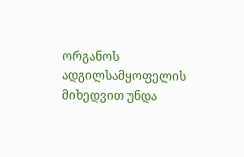ორგანოს ადგილსამყოფელის მიხედვით უნდა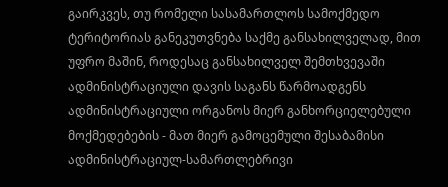გაირკვეს, თუ რომელი სასამართლოს სამოქმედო ტერიტორიას განეკუთვნება საქმე განსახილველად, მით უფრო მაშინ, როდესაც განსახილველ შემთხვევაში ადმინისტრაციული დავის საგანს წარმოადგენს ადმინისტრაციული ორგანოს მიერ განხორციელებული მოქმედებების - მათ მიერ გამოცემული შესაბამისი ადმინისტრაციულ-სამართლებრივი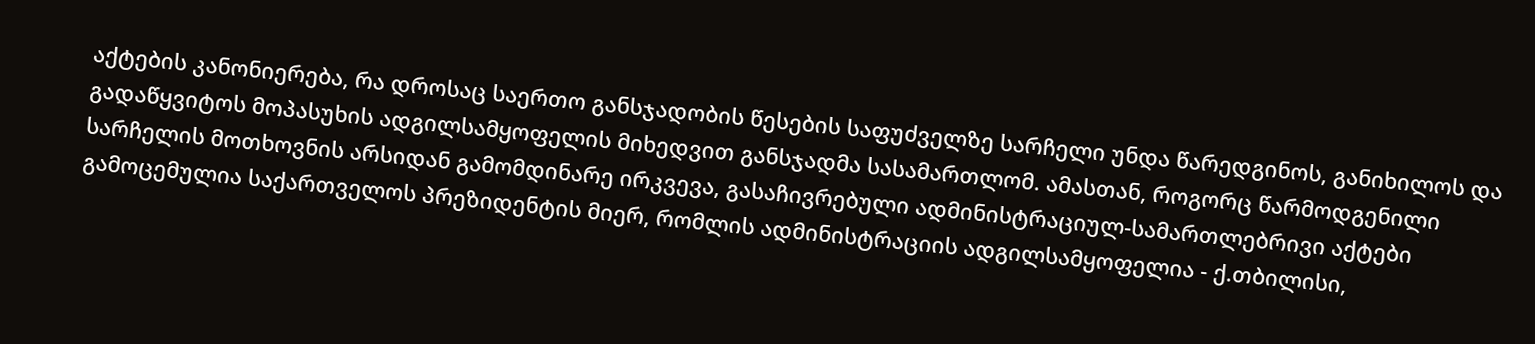აქტების კანონიერება, რა დროსაც საერთო განსჯადობის წესების საფუძველზე სარჩელი უნდა წარედგინოს, განიხილოს და გადაწყვიტოს მოპასუხის ადგილსამყოფელის მიხედვით განსჯადმა სასამართლომ. ამასთან, როგორც წარმოდგენილი სარჩელის მოთხოვნის არსიდან გამომდინარე ირკვევა, გასაჩივრებული ადმინისტრაციულ-სამართლებრივი აქტები გამოცემულია საქართველოს პრეზიდენტის მიერ, რომლის ადმინისტრაციის ადგილსამყოფელია - ქ.თბილისი,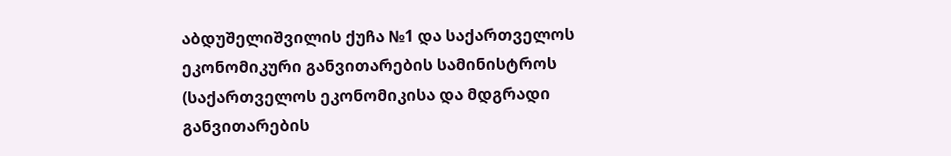აბდუშელიშვილის ქუჩა №1 და საქართველოს ეკონომიკური განვითარების სამინისტროს (საქართველოს ეკონომიკისა და მდგრადი განვითარების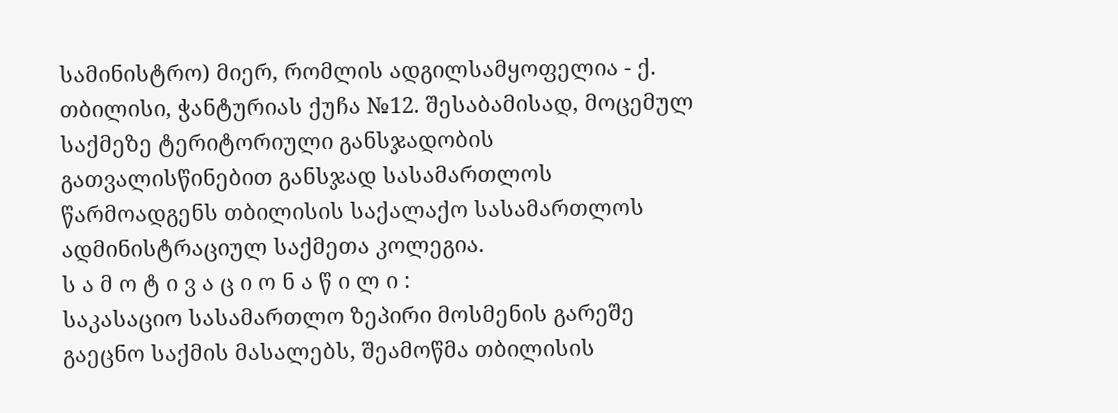სამინისტრო) მიერ, რომლის ადგილსამყოფელია - ქ. თბილისი, ჭანტურიას ქუჩა №12. შესაბამისად, მოცემულ საქმეზე ტერიტორიული განსჯადობის გათვალისწინებით განსჯად სასამართლოს წარმოადგენს თბილისის საქალაქო სასამართლოს ადმინისტრაციულ საქმეთა კოლეგია.
ს ა მ ო ტ ი ვ ა ც ი ო ნ ა წ ი ლ ი :
საკასაციო სასამართლო ზეპირი მოსმენის გარეშე გაეცნო საქმის მასალებს, შეამოწმა თბილისის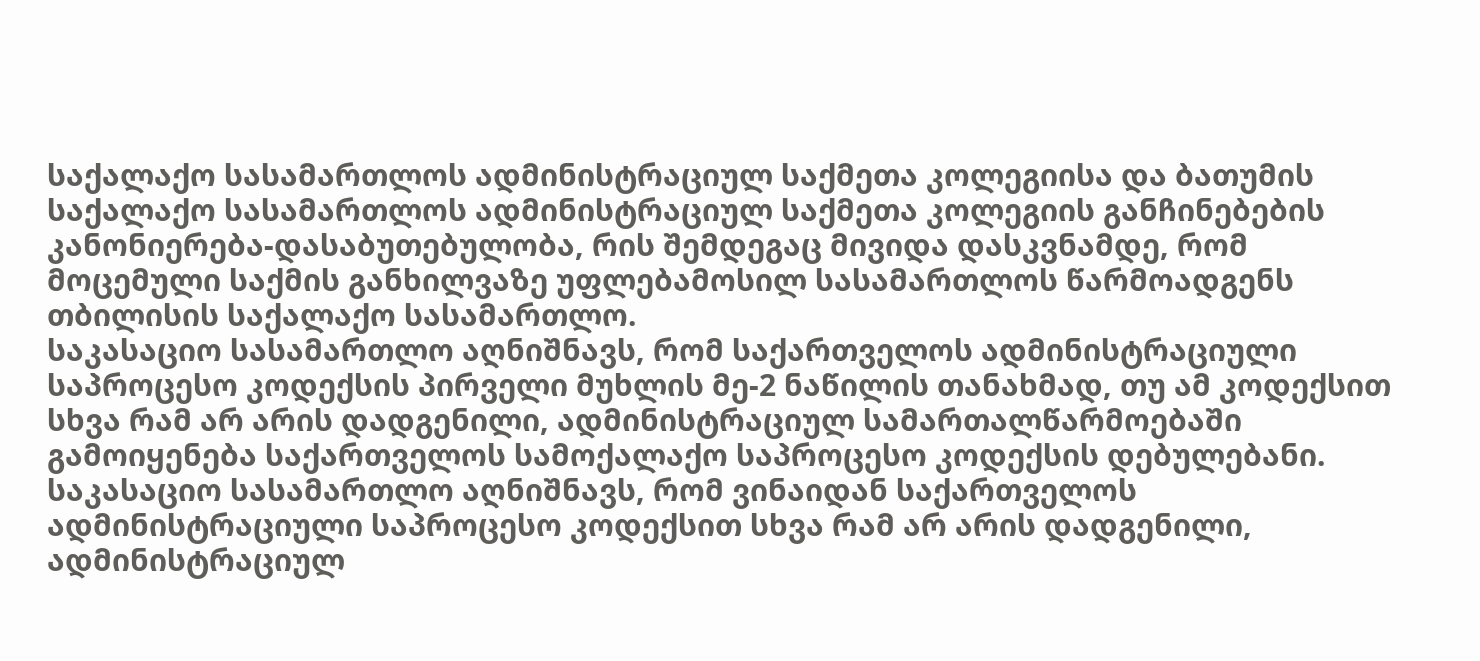საქალაქო სასამართლოს ადმინისტრაციულ საქმეთა კოლეგიისა და ბათუმის საქალაქო სასამართლოს ადმინისტრაციულ საქმეთა კოლეგიის განჩინებების კანონიერება-დასაბუთებულობა, რის შემდეგაც მივიდა დასკვნამდე, რომ მოცემული საქმის განხილვაზე უფლებამოსილ სასამართლოს წარმოადგენს თბილისის საქალაქო სასამართლო.
საკასაციო სასამართლო აღნიშნავს, რომ საქართველოს ადმინისტრაციული საპროცესო კოდექსის პირველი მუხლის მე-2 ნაწილის თანახმად, თუ ამ კოდექსით სხვა რამ არ არის დადგენილი, ადმინისტრაციულ სამართალწარმოებაში გამოიყენება საქართველოს სამოქალაქო საპროცესო კოდექსის დებულებანი.
საკასაციო სასამართლო აღნიშნავს, რომ ვინაიდან საქართველოს ადმინისტრაციული საპროცესო კოდექსით სხვა რამ არ არის დადგენილი, ადმინისტრაციულ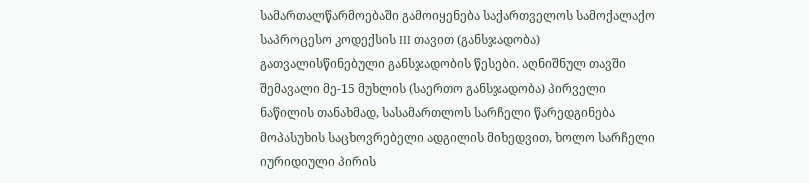სამართალწარმოებაში გამოიყენება საქართველოს სამოქალაქო საპროცესო კოდექსის III თავით (განსჯადობა) გათვალისწინებული განსჯადობის წესები. აღნიშნულ თავში შემავალი მე-15 მუხლის (საერთო განსჯადობა) პირველი ნაწილის თანახმად, სასამართლოს სარჩელი წარედგინება მოპასუხის საცხოვრებელი ადგილის მიხედვით, ხოლო სარჩელი იურიდიული პირის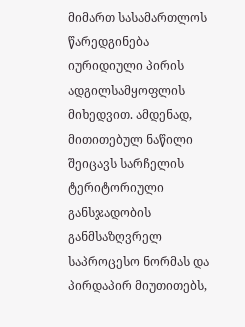მიმართ სასამართლოს წარედგინება იურიდიული პირის ადგილსამყოფლის მიხედვით. ამდენად, მითითებულ ნაწილი შეიცავს სარჩელის ტერიტორიული განსჯადობის განმსაზღვრელ საპროცესო ნორმას და პირდაპირ მიუთითებს,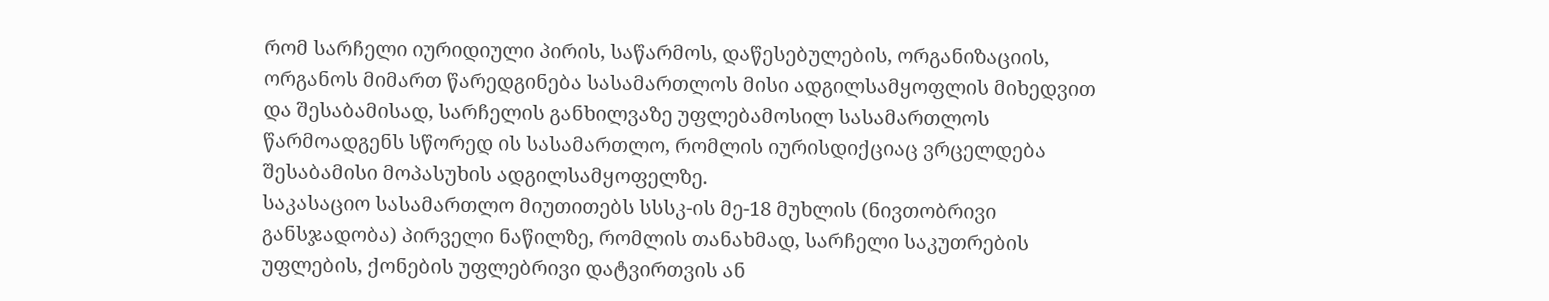რომ სარჩელი იურიდიული პირის, საწარმოს, დაწესებულების, ორგანიზაციის, ორგანოს მიმართ წარედგინება სასამართლოს მისი ადგილსამყოფლის მიხედვით და შესაბამისად, სარჩელის განხილვაზე უფლებამოსილ სასამართლოს წარმოადგენს სწორედ ის სასამართლო, რომლის იურისდიქციაც ვრცელდება შესაბამისი მოპასუხის ადგილსამყოფელზე.
საკასაციო სასამართლო მიუთითებს სსსკ-ის მე-18 მუხლის (ნივთობრივი განსჯადობა) პირველი ნაწილზე, რომლის თანახმად, სარჩელი საკუთრების უფლების, ქონების უფლებრივი დატვირთვის ან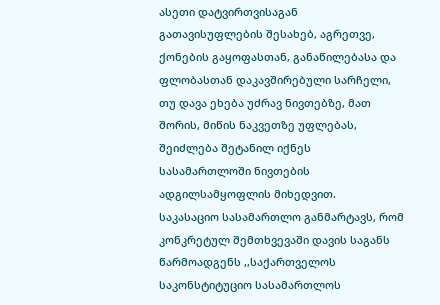ასეთი დატვირთვისაგან გათავისუფლების შესახებ, აგრეთვე, ქონების გაყოფასთან, განაწილებასა და ფლობასთან დაკავშირებული სარჩელი, თუ დავა ეხება უძრავ ნივთებზე, მათ შორის, მიწის ნაკვეთზე უფლებას, შეიძლება შეტანილ იქნეს სასამართლოში ნივთების ადგილსამყოფლის მიხედვით.
საკასაციო სასამართლო განმარტავს, რომ კონკრეტულ შემთხვევაში დავის საგანს წარმოადგენს ,,საქართველოს საკონსტიტუციო სასამართლოს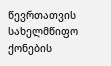წევრთათვის სახელმწიფო ქონების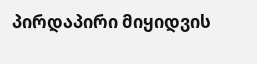პირდაპირი მიყიდვის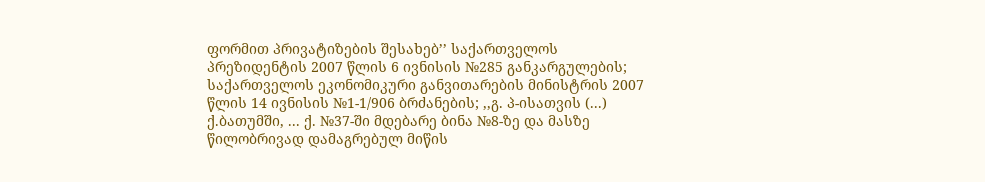ფორმით პრივატიზების შესახებ’’ საქართველოს პრეზიდენტის 2007 წლის 6 ივნისის №285 განკარგულების; საქართველოს ეკონომიკური განვითარების მინისტრის 2007 წლის 14 ივნისის №1-1/906 ბრძანების; ,,გ. პ-ისათვის (...) ქ.ბათუმში, ... ქ. №37-ში მდებარე ბინა №8-ზე და მასზე წილობრივად დამაგრებულ მიწის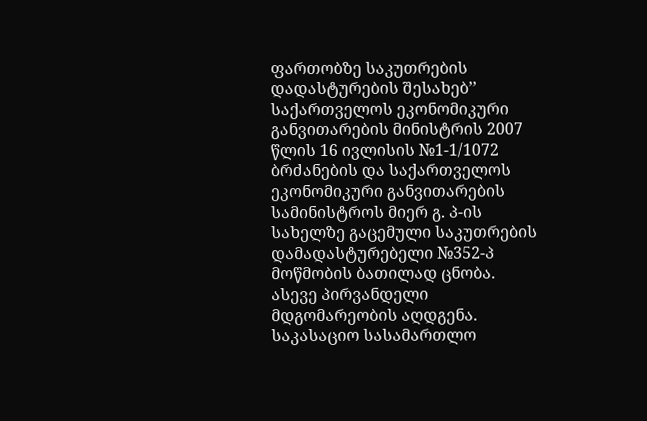ფართობზე საკუთრების დადასტურების შესახებ’’ საქართველოს ეკონომიკური განვითარების მინისტრის 2007 წლის 16 ივლისის №1-1/1072 ბრძანების და საქართველოს ეკონომიკური განვითარების სამინისტროს მიერ გ. პ-ის სახელზე გაცემული საკუთრების დამადასტურებელი №352-პ მოწმობის ბათილად ცნობა. ასევე პირვანდელი მდგომარეობის აღდგენა.
საკასაციო სასამართლო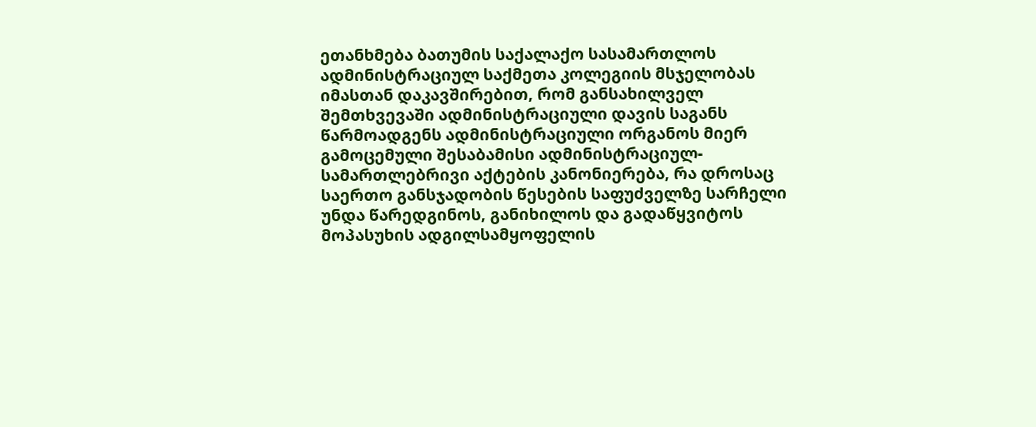ეთანხმება ბათუმის საქალაქო სასამართლოს ადმინისტრაციულ საქმეთა კოლეგიის მსჯელობას იმასთან დაკავშირებით, რომ განსახილველ შემთხვევაში ადმინისტრაციული დავის საგანს წარმოადგენს ადმინისტრაციული ორგანოს მიერ გამოცემული შესაბამისი ადმინისტრაციულ-სამართლებრივი აქტების კანონიერება, რა დროსაც საერთო განსჯადობის წესების საფუძველზე სარჩელი უნდა წარედგინოს, განიხილოს და გადაწყვიტოს მოპასუხის ადგილსამყოფელის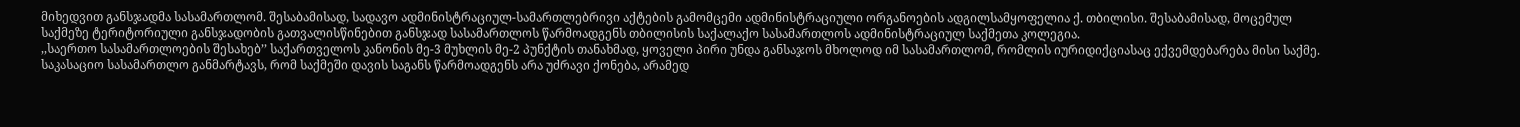მიხედვით განსჯადმა სასამართლომ. შესაბამისად, სადავო ადმინისტრაციულ-სამართლებრივი აქტების გამომცემი ადმინისტრაციული ორგანოების ადგილსამყოფელია ქ. თბილისი. შესაბამისად, მოცემულ საქმეზე ტერიტორიული განსჯადობის გათვალისწინებით განსჯად სასამართლოს წარმოადგენს თბილისის საქალაქო სასამართლოს ადმინისტრაციულ საქმეთა კოლეგია.
,,საერთო სასამართლოების შესახებ’’ საქართველოს კანონის მე-3 მუხლის მე-2 პუნქტის თანახმად, ყოველი პირი უნდა განსაჯოს მხოლოდ იმ სასამართლომ, რომლის იურიდიქციასაც ექვემდებარება მისი საქმე.
საკასაციო სასამართლო განმარტავს, რომ საქმეში დავის საგანს წარმოადგენს არა უძრავი ქონება, არამედ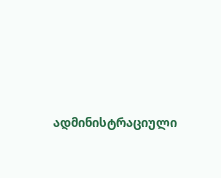ადმინისტრაციული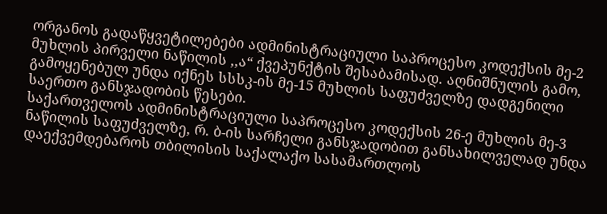ორგანოს გადაწყვეტილებები ადმინისტრაციული საპროცესო კოდექსის მე-2 მუხლის პირველი ნაწილის ,,ა“ ქვეპუნქტის შესაბამისად. აღნიშნულის გამო, გამოყენებულ უნდა იქნეს სსსკ-ის მე-15 მუხლის საფუძველზე დადგენილი საერთო განსჯადობის წესები.
საქართველოს ადმინისტრაციული საპროცესო კოდექსის 26-ე მუხლის მე-3 ნაწილის საფუძველზე, რ. ბ-ის სარჩელი განსჯადობით განსახილველად უნდა დაექვემდებაროს თბილისის საქალაქო სასამართლოს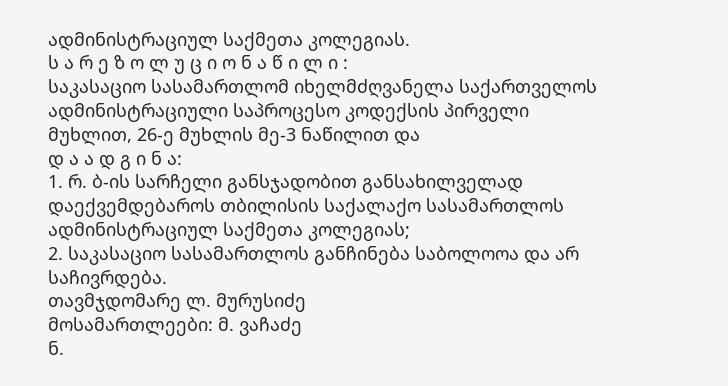ადმინისტრაციულ საქმეთა კოლეგიას.
ს ა რ ე ზ ო ლ უ ც ი ო ნ ა წ ი ლ ი :
საკასაციო სასამართლომ იხელმძღვანელა საქართველოს ადმინისტრაციული საპროცესო კოდექსის პირველი მუხლით, 26-ე მუხლის მე-3 ნაწილით და
დ ა ა დ გ ი ნ ა:
1. რ. ბ-ის სარჩელი განსჯადობით განსახილველად დაექვემდებაროს თბილისის საქალაქო სასამართლოს ადმინისტრაციულ საქმეთა კოლეგიას;
2. საკასაციო სასამართლოს განჩინება საბოლოოა და არ საჩივრდება.
თავმჯდომარე ლ. მურუსიძე
მოსამართლეები: მ. ვაჩაძე
ნ.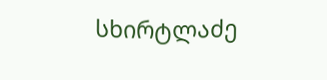სხირტლაძე